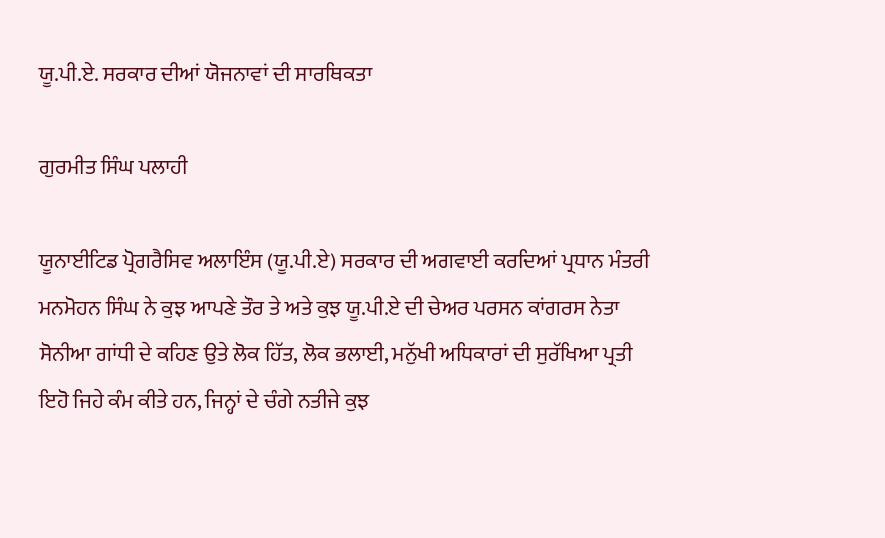ਯੂ.ਪੀ.ਏ. ਸਰਕਾਰ ਦੀਆਂ ਯੋਜਨਾਵਾਂ ਦੀ ਸਾਰਥਿਕਤਾ

ਗੁਰਮੀਤ ਸਿੰਘ ਪਲਾਹੀ

ਯੂਨਾਈਟਿਡ ਪ੍ਰੋਗਰੈਸਿਵ ਅਲਾਇੰਸ (ਯੂ.ਪੀ.ਏ) ਸਰਕਾਰ ਦੀ ਅਗਵਾਈ ਕਰਦਿਆਂ ਪ੍ਰਧਾਨ ਮੰਤਰੀ ਮਨਮੋਹਨ ਸਿੰਘ ਨੇ ਕੁਝ ਆਪਣੇ ਤੌਰ ਤੇ ਅਤੇ ਕੁਝ ਯੂ.ਪੀ.ਏ ਦੀ ਚੇਅਰ ਪਰਸਨ ਕਾਂਗਰਸ ਨੇਤਾ ਸੋਨੀਆ ਗਾਂਧੀ ਦੇ ਕਹਿਣ ਉਤੇ ਲੋਕ ਹਿੱਤ, ਲੋਕ ਭਲਾਈ, ਮਨੁੱਖੀ ਅਧਿਕਾਰਾਂ ਦੀ ਸੁਰੱਖਿਆ ਪ੍ਰਤੀ ਇਹੋ ਜਿਹੇ ਕੰਮ ਕੀਤੇ ਹਨ, ਜਿਨ੍ਹਾਂ ਦੇ ਚੰਗੇ ਨਤੀਜੇ ਕੁਝ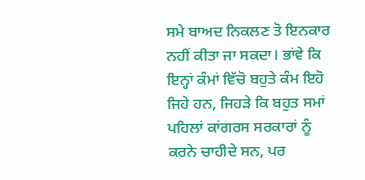ਸਮੇ ਬਾਅਦ ਨਿਕਲਣ ਤੋ ਇਨਕਾਰ ਨਹੀਂ ਕੀਤਾ ਜਾ ਸਕਦਾ। ਭਾਂਵੇ ਕਿ ਇਨ੍ਹਾਂ ਕੰਮਾਂ ਵਿੱਚੋ ਬਹੁਤੇ ਕੰਮ ਇਹੋ ਜਿਹੇ ਹਨ, ਜਿਹੜੇ ਕਿ ਬਹੁਤ ਸਮਾਂ ਪਹਿਲਾਂ ਕਾਂਗਰਸ ਸਰਕਾਰਾਂ ਨੂੰ ਕਰਨੇ ਚਾਹੀਦੇ ਸਨ, ਪਰ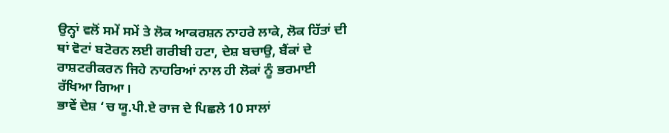ਉਨ੍ਹਾਂ ਵਲੋਂ ਸਮੇਂ ਸਮੇਂ ਤੇ ਲੋਕ ਆਕਰਸ਼ਨ ਨਾਹਰੇ ਲਾਕੇ, ਲੋਕ ਹਿੱਤਾਂ ਦੀ ਥਾਂ ਵੋਟਾਂ ਬਟੋਰਨ ਲਈ ਗਰੀਬੀ ਹਟਾ, ਦੇਸ਼ ਬਚਾਉ, ਬੈਂਕਾਂ ਦੇ ਰਾਸ਼ਟਰੀਕਰਨ ਜਿਹੇ ਨਾਹਰਿਆਂ ਨਾਲ ਹੀ ਲੋਕਾਂ ਨੂੰ ਭਰਮਾਈ ਰੱਖਿਆ ਗਿਆ।
ਭਾਵੇਂ ਦੇਸ਼ ‘ਚ ਯੂ.ਪੀ.ਏ ਰਾਜ ਦੇ ਪਿਛਲੇ 10 ਸਾਲਾਂ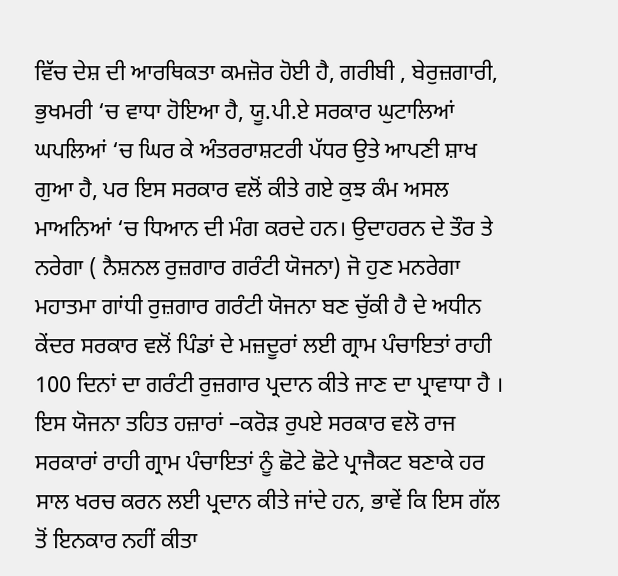ਵਿੱਚ ਦੇਸ਼ ਦੀ ਆਰਥਿਕਤਾ ਕਮਜ਼ੋਰ ਹੋਈ ਹੈ, ਗਰੀਬੀ , ਬੇਰੁਜ਼ਗਾਰੀ, ਭੁਖਮਰੀ ‘ਚ ਵਾਧਾ ਹੋਇਆ ਹੈ, ਯੂ.ਪੀ.ਏ ਸਰਕਾਰ ਘੁਟਾਲਿਆਂ ਘਪਲਿਆਂ ‘ਚ ਘਿਰ ਕੇ ਅੰਤਰਰਾਸ਼ਟਰੀ ਪੱਧਰ ਉਤੇ ਆਪਣੀ ਸ਼ਾਖ ਗੁਆ ਹੈ, ਪਰ ਇਸ ਸਰਕਾਰ ਵਲੋਂ ਕੀਤੇ ਗਏ ਕੁਝ ਕੰਮ ਅਸਲ ਮਾਅਨਿਆਂ ‘ਚ ਧਿਆਨ ਦੀ ਮੰਗ ਕਰਦੇ ਹਨ। ਉਦਾਹਰਨ ਦੇ ਤੌਰ ਤੇ ਨਰੇਗਾ ( ਨੈਸ਼ਨਲ ਰੁਜ਼ਗਾਰ ਗਰੰਟੀ ਯੋਜਨਾ) ਜੋ ਹੁਣ ਮਨਰੇਗਾ ਮਹਾਤਮਾ ਗਾਂਧੀ ਰੁਜ਼ਗਾਰ ਗਰੰਟੀ ਯੋਜਨਾ ਬਣ ਚੁੱਕੀ ਹੈ ਦੇ ਅਧੀਨ ਕੇਂਦਰ ਸਰਕਾਰ ਵਲੋਂ ਪਿੰਡਾਂ ਦੇ ਮਜ਼ਦੂਰਾਂ ਲਈ ਗ੍ਰਾਮ ਪੰਚਾਇਤਾਂ ਰਾਹੀ 100 ਦਿਨਾਂ ਦਾ ਗਰੰਟੀ ਰੁਜ਼ਗਾਰ ਪ੍ਰਦਾਨ ਕੀਤੇ ਜਾਣ ਦਾ ਪ੍ਰਾਵਾਧਾ ਹੈ । ਇਸ ਯੋਜਨਾ ਤਹਿਤ ਹਜ਼ਾਰਾਂ –ਕਰੋੜ ਰੁਪਏ ਸਰਕਾਰ ਵਲੋ ਰਾਜ ਸਰਕਾਰਾਂ ਰਾਹੀ ਗ੍ਰਾਮ ਪੰਚਾਇਤਾਂ ਨੂੰ ਛੋਟੇ ਛੋਟੇ ਪ੍ਰਾਜੈਕਟ ਬਣਾਕੇ ਹਰ ਸਾਲ ਖਰਚ ਕਰਨ ਲਈ ਪ੍ਰਦਾਨ ਕੀਤੇ ਜਾਂਦੇ ਹਨ, ਭਾਵੇਂ ਕਿ ਇਸ ਗੱਲ ਤੋਂ ਇਨਕਾਰ ਨਹੀਂ ਕੀਤਾ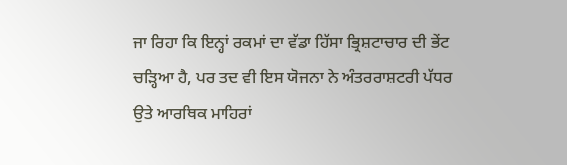ਜਾ ਰਿਹਾ ਕਿ ਇਨ੍ਹਾਂ ਰਕਮਾਂ ਦਾ ਵੱਡਾ ਹਿੱਸਾ ਭ੍ਰਿਸ਼ਟਾਚਾਰ ਦੀ ਭੇਂਟ ਚੜ੍ਹਿਆ ਹੈ, ਪਰ ਤਦ ਵੀ ਇਸ ਯੋਜਨਾ ਨੇ ਅੰਤਰਰਾਸ਼ਟਰੀ ਪੱਧਰ ਉਤੇ ਆਰਥਿਕ ਮਾਹਿਰਾਂ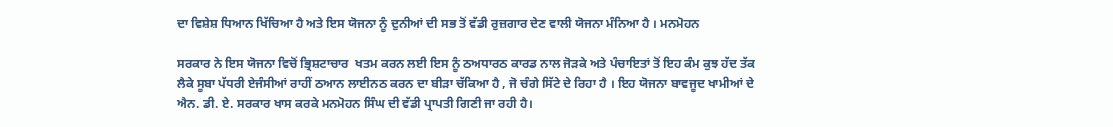ਦਾ ਵਿਸ਼ੇਸ਼ ਧਿਆਨ ਖਿੱਚਿਆ ਹੈ ਅਤੇ ਇਸ ਯੋਜਨਾ ਨੂੰ ਦੁਨੀਆਂ ਦੀ ਸਭ ਤੋਂ ਵੱਡੀ ਰੁਜ਼ਗਾਰ ਦੇਣ ਵਾਲੀ ਯੋਜਨਾ ਮੰਨਿਆ ਹੈ । ਮਨਮੋਹਨ

ਸਰਕਾਰ ਨੇ ਇਸ ਯੋਜਨਾ ਵਿਚੋਂ ਭ੍ਰਿਸ਼ਟਾਚਾਰ  ਖਤਮ ਕਰਨ ਲਈ ਇਸ ਨੂੰ ਠਅਧਾਰਠ ਕਾਰਡ ਨਾਲ ਜੋੜਕੇ ਅਤੇ ਪੰਚਾਇਤਾਂ ਤੋਂ ਇਹ ਕੰਮ ਕੁਝ ਹੱਦ ਤੱਕ ਲੈਕੇ ਸੂਬਾ ਪੱਧਰੀ ਏਜੰਸੀਆਂ ਰਾਹੀਂ ਠਆਨ ਲਾਈਨਠ ਕਰਨ ਦਾ ਬੀੜਾ ਚੱਕਿਆ ਹੈ , ਜੋ ਚੰਗੇ ਸਿੱਟੇ ਦੇ ਰਿਹਾ ਹੈ । ਇਹ ਯੋਜਨਾ ਬਾਵਜੂਦ ਖਾਮੀਆਂ ਦੇ ਐਨ. ਡੀ. ਏ. ਸਰਕਾਰ ਖਾਸ ਕਰਕੇ ਮਨਮੋਹਨ ਸਿੰਘ ਦੀ ਵੱਡੀ ਪ੍ਰਾਪਤੀ ਗਿਣੀ ਜਾ ਰਹੀ ਹੈ।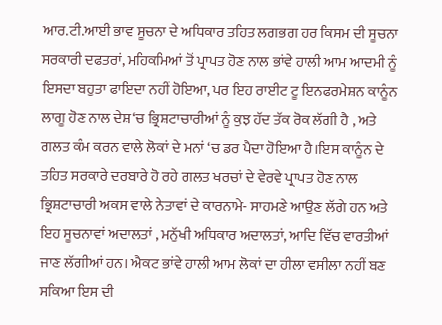ਆਰ.ਟੀ.ਆਈ ਭਾਵ ਸੂਚਨਾ ਦੇ ਅਧਿਕਾਰ ਤਹਿਤ ਲਗਭਗ ਹਰ ਕਿਸਮ ਦੀ ਸੂਚਨਾ ਸਰਕਾਰੀ ਦਫਤਰਾਂ, ਮਹਿਕਮਿਆਂ ਤੋਂ ਪ੍ਰਾਪਤ ਹੋਣ ਨਾਲ ਭਾਂਵੇ ਹਾਲੀ ਆਮ ਆਦਮੀ ਨੂੰ ਇਸਦਾ ਬਹੁਤਾ ਫਾਇਦਾ ਨਹੀਂ ਹੋਇਆ, ਪਰ ਇਹ ਰਾਈਟ ਟੂ ਇਨਫਰਮੇਸ਼ਨ ਕਾਨੂੰਨ ਲਾਗੂ ਹੋਣ ਨਾਲ ਦੇਸ਼‘ਚ ਭ੍ਰਿਸ਼ਟਾਚਾਰੀਆਂ ਨੂੰ ਕੁਝ ਹੱਦ ਤੱਕ ਰੋਕ ਲੱਗੀ ਹੈ , ਅਤੇ ਗਲਤ ਕੰਮ ਕਰਨ ਵਾਲੇ ਲੋਕਾਂ ਦੇ ਮਨਾਂ ‘ਚ ਡਰ ਪੈਦਾ ਹੋਇਆ ਹੈ।ਇਸ ਕਾਨੂੰਨ ਦੇ ਤਹਿਤ ਸਰਕਾਰੇ ਦਰਬਾਰੇ ਹੋ ਰਹੇ ਗਲਤ ਖਰਚਾਂ ਦੇ ਵੇਰਵੇ ਪ੍ਰਾਪਤ ਹੋਣ ਨਾਲ ਭ੍ਰਿਸ਼ਟਾਚਾਰੀ ਅਕਸ ਵਾਲੇ ਨੇਤਾਵਾਂ ਦੇ ਕਾਰਨਾਮੇ- ਸਾਹਮਣੇ ਆਉਣ ਲੱਗੇ ਹਨ ਅਤੇ ਇਹ ਸੂਚਨਾਵਾਂ ਅਦਾਲਤਾਂ , ਮਨੁੱਖੀ ਅਧਿਕਾਰ ਅਦਾਲਤਾਂ, ਆਦਿ ਵਿੱਚ ਵਾਰਤੀਆਂ ਜਾਣ ਲੱਗੀਆਂ ਹਨ। ਐਕਟ ਭਾਂਵੇ ਹਾਲੀ ਆਮ ਲੋਕਾਂ ਦਾ ਹੀਲਾ ਵਸੀਲਾ ਨਹੀਂ ਬਣ ਸਕਿਆ ਇਸ ਦੀ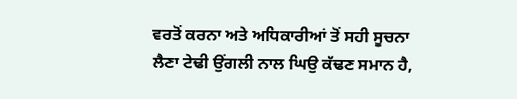ਵਰਤੋਂ ਕਰਨਾ ਅਤੇ ਅਧਿਕਾਰੀਆਂ ਤੋਂ ਸਹੀ ਸੂਚਨਾ ਲੈਣਾ ਟੇਢੀ ਉਂਗਲੀ ਨਾਲ ਘਿਉ ਕੱਢਣ ਸਮਾਨ ਹੈ,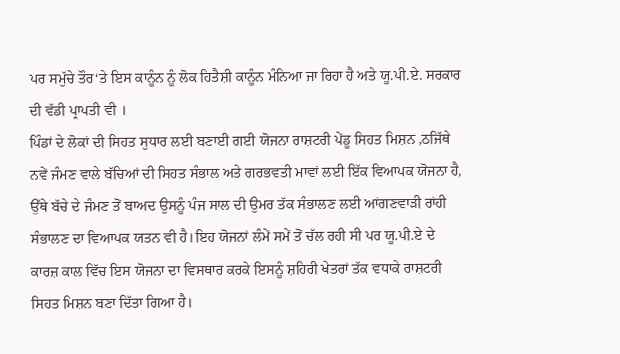ਪਰ ਸਮੁੱਚੇ ਤੌਰ‘ਤੇ ਇਸ ਕਾਨੂੰਨ ਨੂੰ ਲੋਕ ਹਿਤੈਸ਼ੀ ਕਾਨੂੰਨ ਮੰਨਿਆ ਜਾ ਰਿਹਾ ਹੈ ਅਤੇ ਯੂ.ਪੀ.ਏ. ਸਰਕਾਰ ਦੀ ਵੱਡੀ ਪ੍ਰਾਪਤੀ ਵੀ ।
ਪਿੰਡਾਂ ਦੇ ਲੋਕਾਂ ਦੀ ਸਿਹਤ ਸੁਧਾਰ ਲਈ ਬਣਾਈ ਗਈ ਯੋਜਨਾ ਰਾਸ਼ਟਰੀ ਪੇਂਡੂ ਸਿਹਤ ਮਿਸ਼ਨ ,ਠਜਿੱਥੇ ਨਵੇਂ ਜੰਮਣ ਵਾਲੇ ਬੱਚਿਆਂ ਦੀ ਸਿਹਤ ਸੰਭਾਲ ਅਤੇ ਗਰਭਵਤੀ ਮਾਵਾਂ ਲਈ ਇੱਕ ਵਿਆਪਕ ਯੋਜਨਾ ਹੈ, ਉੱਥੇ ਬੱਚੇ ਦੇ ਜੰਮਣ ਤੋਂ ਬਾਅਦ ਉਸਨੂੰ ਪੰਜ ਸਾਲ ਦੀ ਉਮਰ ਤੱਕ ਸੰਭਾਲਣ ਲਈ ਆਂਗਣਵਾੜੀ ਰਾਂਹੀ ਸੰਭਾਲਣ ਦਾ ਵਿਆਪਕ ਯਤਨ ਵੀ ਹੈ।ਇਹ ਯੋਜਨਾਂ ਲੰਮੇਂ ਸਮੇਂ ਤੋਂ ਚੱਲ ਰਹੀ ਸੀ ਪਰ ਯੂ.ਪੀ.ਏ ਦੇ ਕਾਰਜ਼ ਕਾਲ ਵਿੱਚ ਇਸ ਯੋਜਨਾ ਦਾ ਵਿਸਥਾਰ ਕਰਕੇ ਇਸਨੂੰ ਸ਼ਹਿਰੀ ਖੇਤਰਾਂ ਤੱਕ ਵਧਾਕੇ ਰਾਸ਼ਟਰੀ ਸਿਹਤ ਮਿਸ਼ਨ ਬਣਾ ਦਿੱਤਾ ਗਿਆ ਹੈ।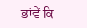ਭਾਂਵੇਂ ਕਿ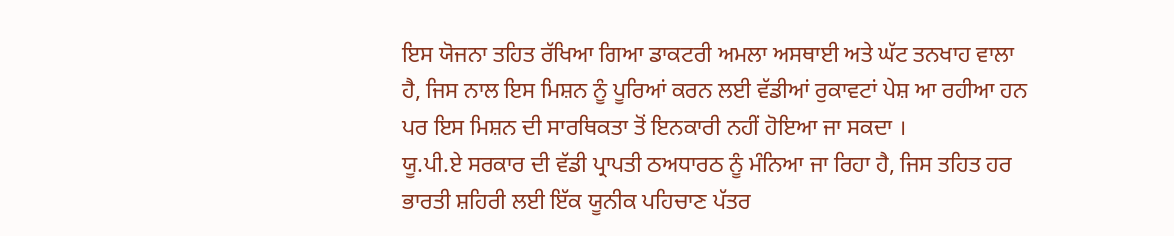ਇਸ ਯੋਜਨਾ ਤਹਿਤ ਰੱਖਿਆ ਗਿਆ ਡਾਕਟਰੀ ਅਮਲਾ ਅਸਥਾਈ ਅਤੇ ਘੱਟ ਤਨਖਾਹ ਵਾਲਾ ਹੈ, ਜਿਸ ਨਾਲ ਇਸ ਮਿਸ਼ਨ ਨੂੰ ਪੂਰਿਆਂ ਕਰਨ ਲਈ ਵੱਡੀਆਂ ਰੁਕਾਵਟਾਂ ਪੇਸ਼ ਆ ਰਹੀਆ ਹਨ ਪਰ ਇਸ ਮਿਸ਼ਨ ਦੀ ਸਾਰਥਿਕਤਾ ਤੋਂ ਇਨਕਾਰੀ ਨਹੀਂ ਹੋਇਆ ਜਾ ਸਕਦਾ ।
ਯੂ.ਪੀ.ਏ ਸਰਕਾਰ ਦੀ ਵੱਡੀ ਪ੍ਰਾਪਤੀ ਠਅਧਾਰਠ ਨੂੰ ਮੰਨਿਆ ਜਾ ਰਿਹਾ ਹੈ, ਜਿਸ ਤਹਿਤ ਹਰ ਭਾਰਤੀ ਸ਼ਹਿਰੀ ਲਈ ਇੱਕ ਯੂਨੀਕ ਪਹਿਚਾਣ ਪੱਤਰ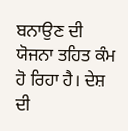ਬਨਾਉਣ ਦੀ ਯੋਜਨਾ ਤਹਿਤ ਕੰਮ ਹੋ ਰਿਹਾ ਹੈ। ਦੇਸ਼ ਦੀ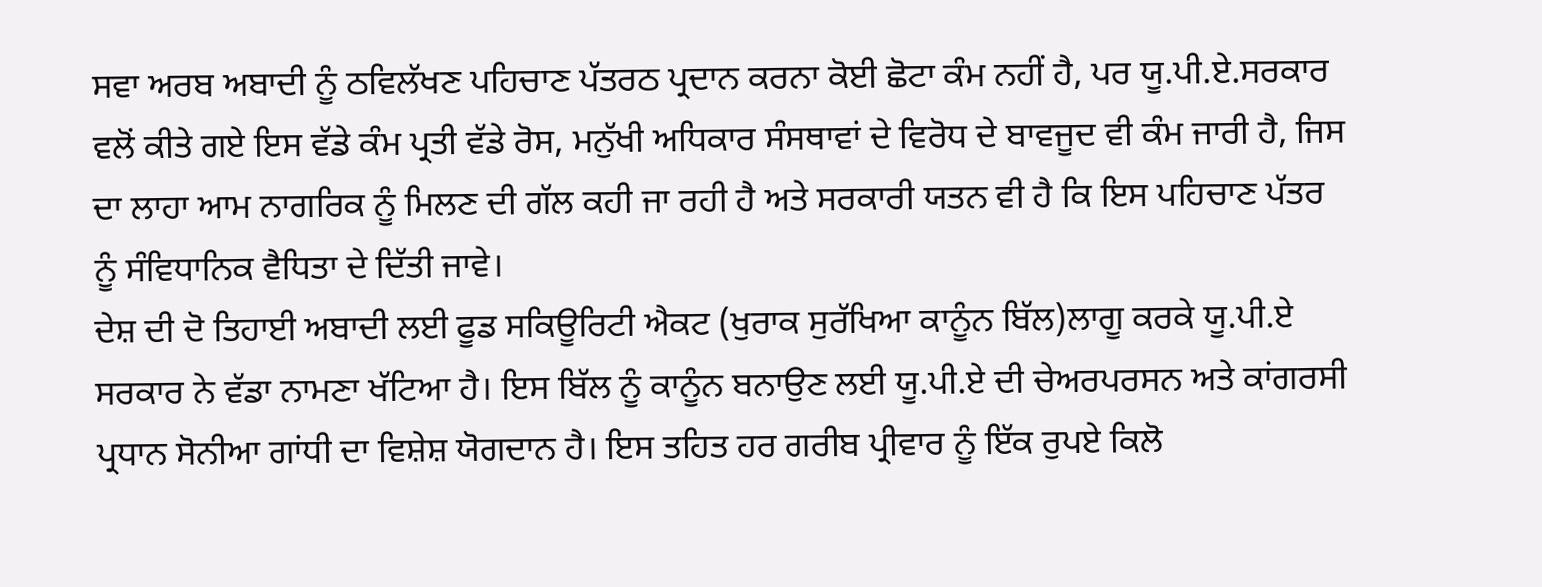ਸਵਾ ਅਰਬ ਅਬਾਦੀ ਨੂੰ ਠਵਿਲੱਖਣ ਪਹਿਚਾਣ ਪੱਤਰਠ ਪ੍ਰਦਾਨ ਕਰਨਾ ਕੋਈ ਛੋਟਾ ਕੰਮ ਨਹੀਂ ਹੈ, ਪਰ ਯੂ.ਪੀ.ਏ.ਸਰਕਾਰ ਵਲੋਂ ਕੀਤੇ ਗਏ ਇਸ ਵੱਡੇ ਕੰਮ ਪ੍ਰਤੀ ਵੱਡੇ ਰੋਸ, ਮਨੁੱਖੀ ਅਧਿਕਾਰ ਸੰਸਥਾਵਾਂ ਦੇ ਵਿਰੋਧ ਦੇ ਬਾਵਜੂਦ ਵੀ ਕੰਮ ਜਾਰੀ ਹੈ, ਜਿਸ ਦਾ ਲਾਹਾ ਆਮ ਨਾਗਰਿਕ ਨੂੰ ਮਿਲਣ ਦੀ ਗੱਲ ਕਹੀ ਜਾ ਰਹੀ ਹੈ ਅਤੇ ਸਰਕਾਰੀ ਯਤਨ ਵੀ ਹੈ ਕਿ ਇਸ ਪਹਿਚਾਣ ਪੱਤਰ ਨੂੰ ਸੰਵਿਧਾਨਿਕ ਵੈਧਿਤਾ ਦੇ ਦਿੱਤੀ ਜਾਵੇ।
ਦੇਸ਼ ਦੀ ਦੋ ਤਿਹਾਈ ਅਬਾਦੀ ਲਈ ਫੂਡ ਸਕਿਊਰਿਟੀ ਐਕਟ (ਖੁਰਾਕ ਸੁਰੱਖਿਆ ਕਾਨੂੰਨ ਬਿੱਲ)ਲਾਗੂ ਕਰਕੇ ਯੂ.ਪੀ.ਏ ਸਰਕਾਰ ਨੇ ਵੱਡਾ ਨਾਮਣਾ ਖੱਟਿਆ ਹੈ। ਇਸ ਬਿੱਲ ਨੂੰ ਕਾਨੂੰਨ ਬਨਾਉਣ ਲਈ ਯੂ.ਪੀ.ਏ ਦੀ ਚੇਅਰਪਰਸਨ ਅਤੇ ਕਾਂਗਰਸੀ ਪ੍ਰਧਾਨ ਸੋਨੀਆ ਗਾਂਧੀ ਦਾ ਵਿਸ਼ੇਸ਼ ਯੋਗਦਾਨ ਹੈ। ਇਸ ਤਹਿਤ ਹਰ ਗਰੀਬ ਪ੍ਰੀਵਾਰ ਨੂੰ ਇੱਕ ਰੁਪਏ ਕਿਲੋ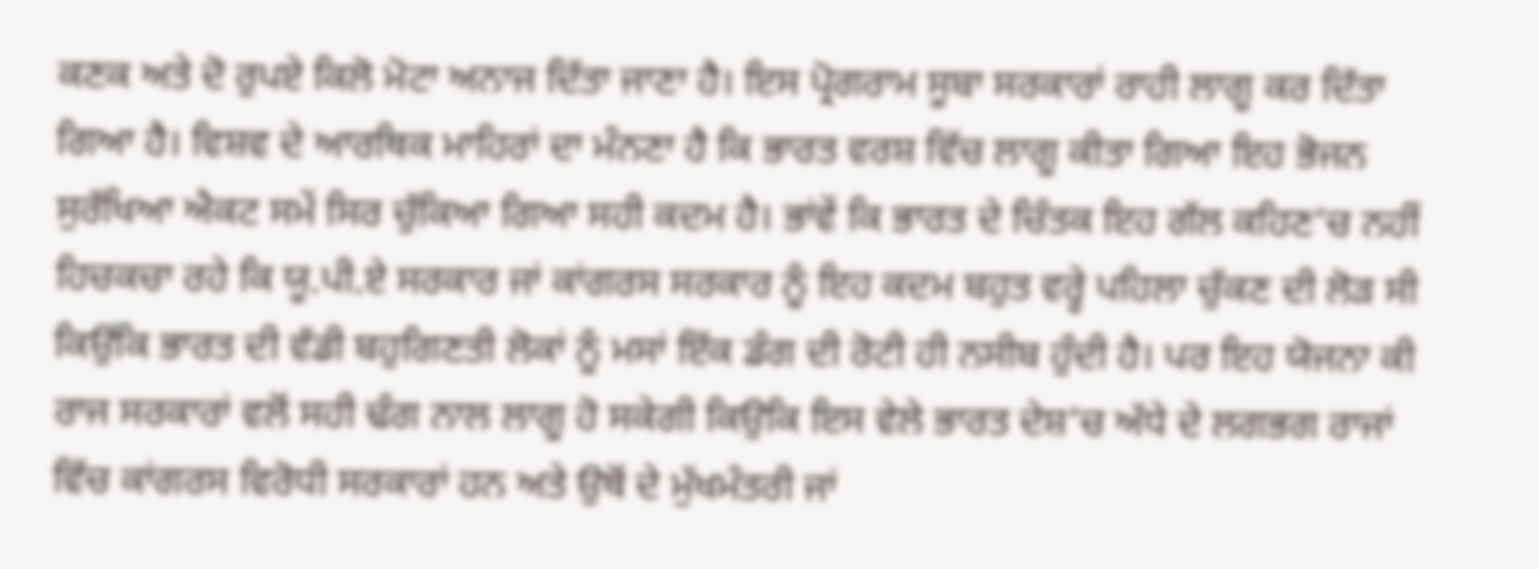ਕਣਕ ਅਤੇ ਦੋ ਰੁਪਏ ਕਿਲੋ ਮੋਟਾ ਅਨਾਜ ਦਿੱਤਾ ਜਾਣਾ ਹੈ। ਇਸ ਪ੍ਰੋਗਰਾਮ ਸੂਬਾ ਸਰਕਾਰਾਂ ਰਾਹੀ ਲਾਗੂ ਕਰ ਦਿੱਤਾ ਗਿਆ ਹੈ। ਵਿਸ਼ਵ ਦੇ ਆਰਥਿਕ ਮਾਹਿਰਾਂ ਦਾ ਮੰਨਣਾ ਹੈ ਕਿ ਭਾਰਤ ਵਰਸ਼ ਵਿੱਚ ਲਾਗੂ ਕੀਤਾ ਗਿਆ ਇਹ ਭੋਜਨ ਸੁਰੱਖਿਆ ਐਕਟ ਸਮੇਂ ਸਿਰ ਚੁੱਕਿਆ ਗਿਆ ਸਹੀ ਕਦਮ ਹੈ। ਭਾਂਵੇਂ ਕਿ ਭਾਰਤ ਦੇ ਚਿੰਤਕ ਇਹ ਗੱਲ ਕਹਿਣ‘ਚ ਨਹੀਂ ਹਿਚਕਚਾ ਰਹੇ ਕਿ ਯੂ.ਪੀ.ਏ ਸਰਕਾਰ ਜਾਂ ਕਾਂਗਰਸ ਸਰਕਾਰ ਨੂੰ ਇਹ ਕਦਮ ਬਹੁਤ ਵਰ੍ਹੇ ਪਹਿਲਾ ਚੁੱਕਣ ਦੀ ਲੋੜ ਸੀ ਕਿਉਂਕਿ ਭਾਰਤ ਦੀ ਵੱਡੀ ਬਹੁਗਿਣਤੀ ਲੋਕਾਂ ਨੂੰ ਮਸਾਂ ਇੱਕ ਡੰਗ ਦੀ ਰੋਟੀ ਹੀ ਨਸੀਬ ਹੁੰਦੀ ਹੈ। ਪਰ ਇਹ ਯੋਜਨਾ ਕੀ ਰਾਜ ਸਰਕਾਰਾਂ ਵਲੋਂ ਸਹੀ ਢੰਗ ਨਾਲ ਲਾਗੂ ਹੋ ਸਕੇਗੀ ਕਿਉਕਿ ਇਸ ਵੇਲੇ ਭਾਰਤ ਦੇਸ਼‘ਚ ਅੱਧੇ ਦੇ ਲਗਭਗ ਰਾਜਾਂ ਵਿੱਚ ਕਾਂਗਰਸ ਵਿਰੋਧੀ ਸਰਕਾਰਾਂ ਹਨ ਅਤੇ ਉਥੋਂ ਦੇ ਮੁੱਖਮੰਤਰੀ ਜਾਂ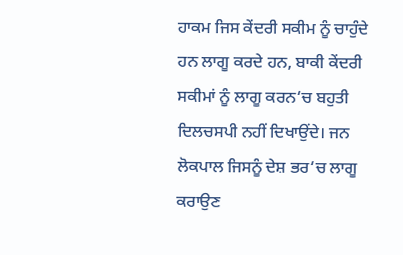ਹਾਕਮ ਜਿਸ ਕੇਂਦਰੀ ਸਕੀਮ ਨੂੰ ਚਾਹੁੰਦੇ ਹਨ ਲਾਗੂ ਕਰਦੇ ਹਨ, ਬਾਕੀ ਕੇਂਦਰੀ ਸਕੀਮਾਂ ਨੂੰ ਲਾਗੂ ਕਰਨ‘ਚ ਬਹੁਤੀ ਦਿਲਚਸਪੀ ਨਹੀਂ ਦਿਖਾਉਂਦੇ। ਜਨ ਲੋਕਪਾਲ ਜਿਸਨੂੰ ਦੇਸ਼ ਭਰ‘ਚ ਲਾਗੂ ਕਰਾਉਣ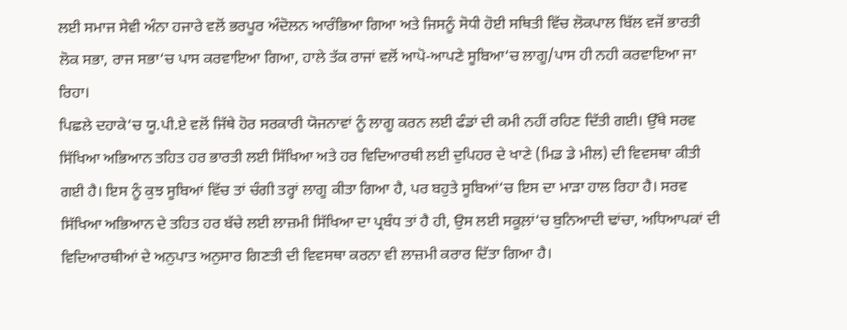ਲਈ ਸਮਾਜ ਸੇਵੀ ਅੰਨਾ ਹਜਾਰੇ ਵਲੋਂ ਭਰਪੂਰ ਅੰਦੋਲਨ ਆਰੰਭਿਆ ਗਿਆ ਅਤੇ ਜਿਸਨੂੰ ਸੋਧੀ ਹੋਈ ਸਥਿਤੀ ਵਿੱਚ ਲੋਕਪਾਲ ਬਿੱਲ ਵਜੋਂ ਭਾਰਤੀ ਲੋਕ ਸਭਾ, ਰਾਜ ਸਭਾ‘ਚ ਪਾਸ ਕਰਵਾਇਆ ਗਿਆ, ਹਾਲੇ ਤੱਕ ਰਾਜਾਂ ਵਲੋਂ ਆਪੋ-ਆਪਣੇ ਸੂਬਿਆ‘ਚ ਲਾਗੂ/ਪਾਸ ਹੀ ਨਹੀ ਕਰਵਾਇਆ ਜਾ ਰਿਹਾ।
ਪਿਛਲੇ ਦਹਾਕੇ‘ਚ ਯੂ.ਪੀ.ਏ ਵਲੋਂ ਜਿੱਥੇ ਹੋਰ ਸਰਕਾਰੀ ਯੋਜਨਾਵਾਂ ਨੂੰ ਲਾਗੂ ਕਰਨ ਲਈ ਫੰਡਾਂ ਦੀ ਕਮੀ ਨਹੀਂ ਰਹਿਣ ਦਿੱਤੀ ਗਈ। ਉੱਥੇ ਸਰਵ ਸਿੱਖਿਆ ਅਭਿਆਨ ਤਹਿਤ ਹਰ ਭਾਰਤੀ ਲਈ ਸਿੱਖਿਆ ਅਤੇ ਹਰ ਵਿਦਿਆਰਥੀ ਲਈ ਦੁਪਿਹਰ ਦੇ ਖਾਣੇ (ਮਿਡ ਡੇ ਮੀਲ) ਦੀ ਵਿਵਸਥਾ ਕੀਤੀ ਗਈ ਹੈ। ਇਸ ਨੂੰ ਕੁਝ ਸੂਬਿਆਂ ਵਿੱਚ ਤਾਂ ਚੰਗੀ ਤਰ੍ਹਾਂ ਲਾਗੂ ਕੀਤਾ ਗਿਆ ਹੈ, ਪਰ ਬਹੁਤੇ ਸੂਬਿਆਂ‘ਚ ਇਸ ਦਾ ਮਾੜਾ ਹਾਲ ਰਿਹਾ ਹੈ। ਸਰਵ ਸਿੱਖਿਆ ਅਭਿਆਨ ਦੇ ਤਹਿਤ ਹਰ ਬੱਚੇ ਲਈ ਲਾਜ਼ਮੀ ਸਿੱਖਿਆ ਦਾ ਪ੍ਰਬੰਧ ਤਾਂ ਹੈ ਹੀ, ਉਸ ਲਈ ਸਕੂਲ਼ਾਂ‘ਚ ਬੁਨਿਆਦੀ ਢਾਂਚਾ, ਅਧਿਆਪਕਾਂ ਦੀ ਵਿਦਿਆਰਥੀਆਂ ਦੇ ਅਨੁਪਾਤ ਅਨੁਸਾਰ ਗਿਣਤੀ ਦੀ ਵਿਵਸਥਾ ਕਰਨਾ ਵੀ ਲਾਜ਼ਮੀ ਕਰਾਰ ਦਿੱਤਾ ਗਿਆ ਹੈ।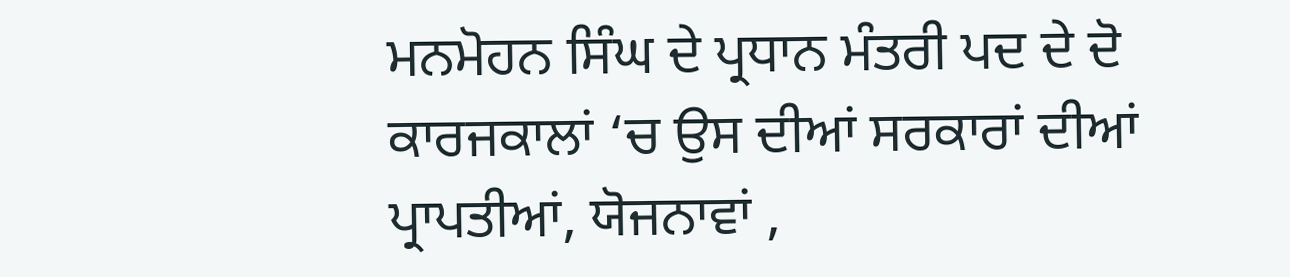ਮਨਮੋਹਨ ਸਿੰਘ ਦੇ ਪ੍ਰਧਾਨ ਮੰਤਰੀ ਪਦ ਦੇ ਦੋ ਕਾਰਜਕਾਲਾਂ ‘ਚ ਉਸ ਦੀਆਂ ਸਰਕਾਰਾਂ ਦੀਆਂ ਪ੍ਰਾਪਤੀਆਂ, ਯੋਜਨਾਵਾਂ ,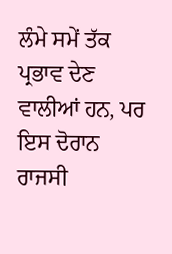ਲੰਮੇ ਸਮੇਂ ਤੱਕ ਪ੍ਰਭਾਵ ਦੇਣ ਵਾਲੀਆਂ ਹਨ, ਪਰ ਇਸ ਦੋਰਾਨ ਰਾਜਸੀ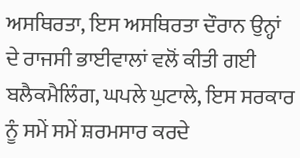ਅਸਥਿਰਤਾ, ਇਸ ਅਸਥਿਰਤਾ ਦੌਰਾਨ ਉਨ੍ਹਾਂ ਦੇ ਰਾਜਸੀ ਭਾਈਵਾਲਾਂ ਵਲੋਂ ਕੀਤੀ ਗਈ ਬਲੈਕਮੈਲਿੰਗ, ਘਪਲੇ ਘੁਟਾਲੇ, ਇਸ ਸਰਕਾਰ ਨੂੰ ਸਮੇਂ ਸਮੇਂ ਸ਼ਰਮਸਾਰ ਕਰਦੇ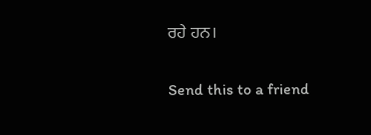ਰਹੇ ਹਨ।

Send this to a friend